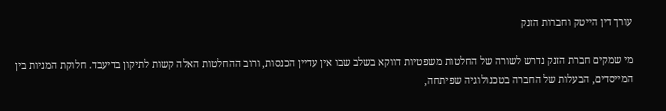עורך דין הייטק וחברות הזנק

מי שמקים חברת הזנק נדרש לשורה של החלטות משפטיות דווקא בשלב שבו אין עדיין הכנסות, ורוב ההחלטות האלה קשות לתיקון בדיעבד. חלוקת המניות בין המייסדים, הבעלות של החברה בטכנולוגיה שפיתחה,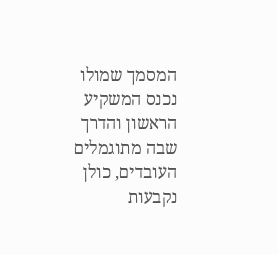המסמך שמולו נכנס המשקיע הראשון והדרך שבה מתוגמלים העובדים, כולן נקבעות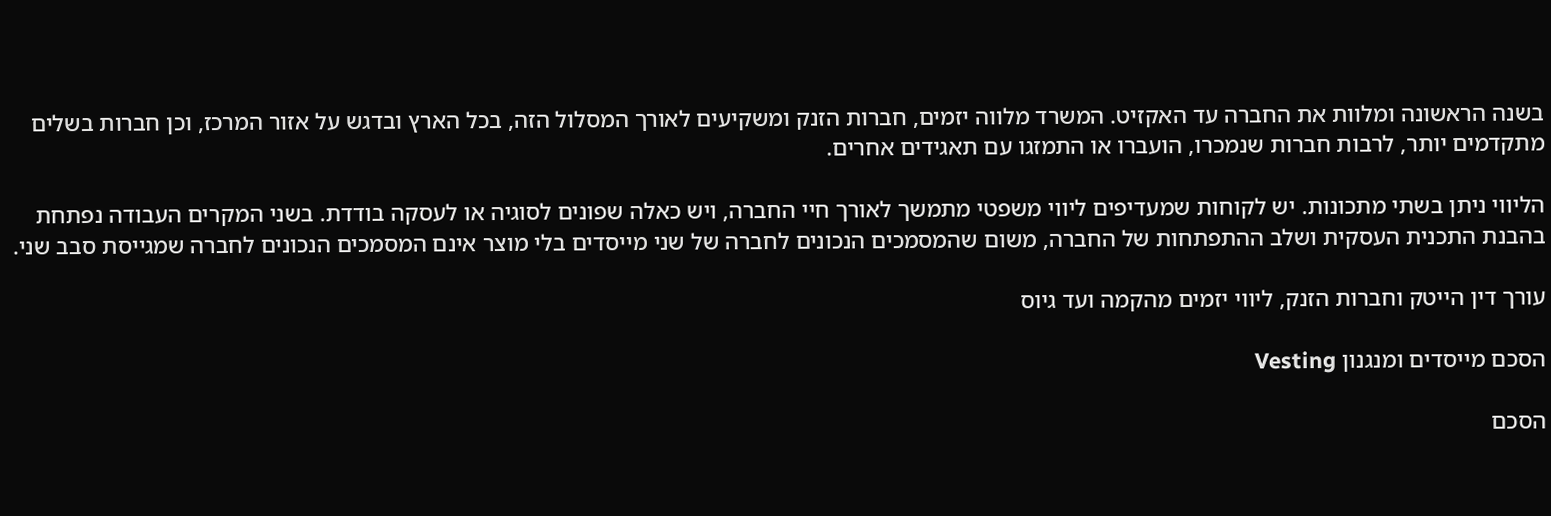בשנה הראשונה ומלוות את החברה עד האקזיט. המשרד מלווה יזמים, חברות הזנק ומשקיעים לאורך המסלול הזה, בכל הארץ ובדגש על אזור המרכז, וכן חברות בשלים מתקדמים יותר, לרבות חברות שנמכרו, הועברו או התמזגו עם תאגידים אחרים.

הליווי ניתן בשתי מתכונות. יש לקוחות שמעדיפים ליווי משפטי מתמשך לאורך חיי החברה, ויש כאלה שפונים לסוגיה או לעסקה בודדת. בשני המקרים העבודה נפתחת בהבנת התכנית העסקית ושלב ההתפתחות של החברה, משום שהמסמכים הנכונים לחברה של שני מייסדים בלי מוצר אינם המסמכים הנכונים לחברה שמגייסת סבב שני.

עורך דין הייטק וחברות הזנק, ליווי יזמים מהקמה ועד גיוס

הסכם מייסדים ומנגנון Vesting

הסכם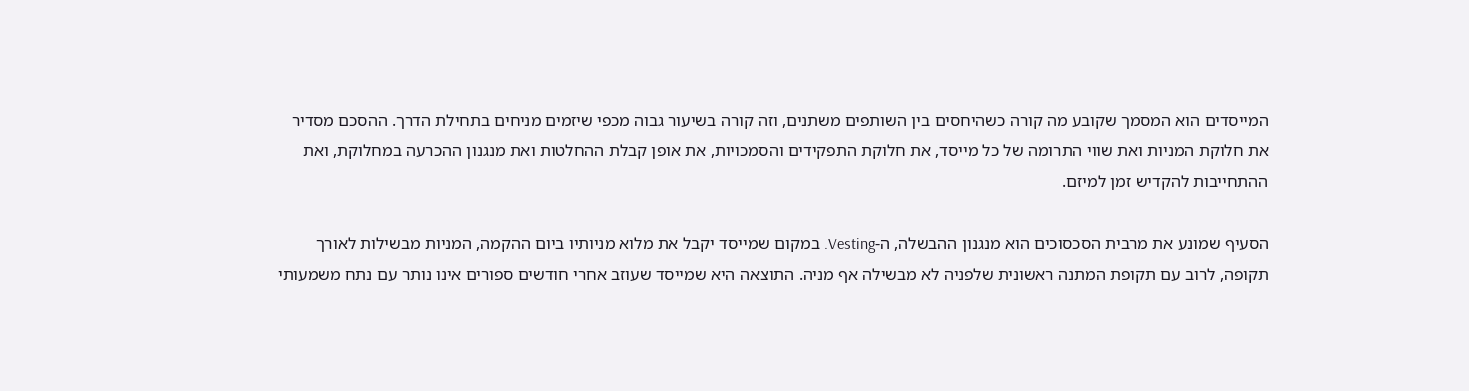המייסדים הוא המסמך שקובע מה קורה כשהיחסים בין השותפים משתנים, וזה קורה בשיעור גבוה מכפי שיזמים מניחים בתחילת הדרך. ההסכם מסדיר את חלוקת המניות ואת שווי התרומה של כל מייסד, את חלוקת התפקידים והסמכויות, את אופן קבלת ההחלטות ואת מנגנון ההכרעה במחלוקת, ואת ההתחייבות להקדיש זמן למיזם.

הסעיף שמונע את מרבית הסכסוכים הוא מנגנון ההבשלה, ה-Vesting. במקום שמייסד יקבל את מלוא מניותיו ביום ההקמה, המניות מבשילות לאורך תקופה, לרוב עם תקופת המתנה ראשונית שלפניה לא מבשילה אף מניה. התוצאה היא שמייסד שעוזב אחרי חודשים ספורים אינו נותר עם נתח משמעותי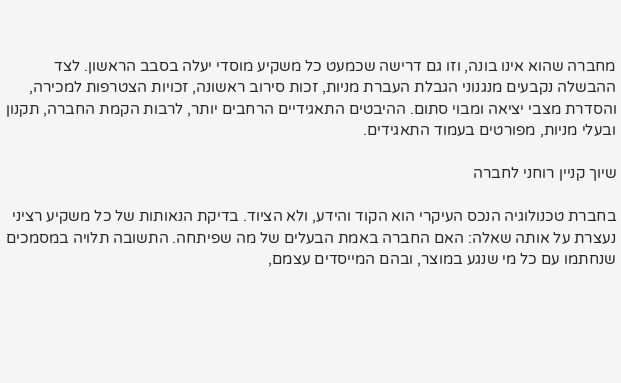מחברה שהוא אינו בונה, וזו גם דרישה שכמעט כל משקיע מוסדי יעלה בסבב הראשון. לצד ההבשלה נקבעים מנגנוני הגבלת העברת מניות, זכות סירוב ראשונה, זכויות הצטרפות למכירה, והסדרת מצבי יציאה ומבוי סתום. ההיבטים התאגידיים הרחבים יותר, לרבות הקמת החברה, תקנון ובעלי מניות, מפורטים בעמוד התאגידים.

שיוך קניין רוחני לחברה

בחברת טכנולוגיה הנכס העיקרי הוא הקוד והידע, ולא הציוד. בדיקת הנאותות של כל משקיע רציני נעצרת על אותה שאלה: האם החברה באמת הבעלים של מה שפיתחה. התשובה תלויה במסמכים שנחתמו עם כל מי שנגע במוצר, ובהם המייסדים עצמם,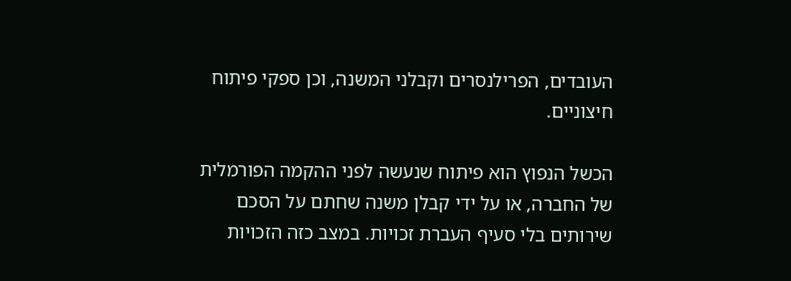העובדים, הפרילנסרים וקבלני המשנה, וכן ספקי פיתוח חיצוניים.

הכשל הנפוץ הוא פיתוח שנעשה לפני ההקמה הפורמלית של החברה, או על ידי קבלן משנה שחתם על הסכם שירותים בלי סעיף העברת זכויות. במצב כזה הזכויות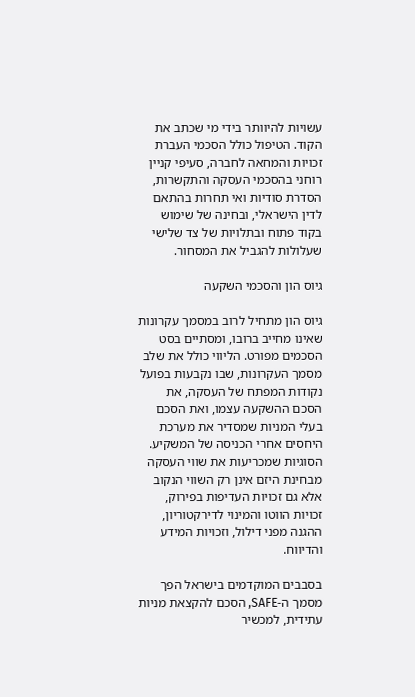עשויות להיוותר בידי מי שכתב את הקוד. הטיפול כולל הסכמי העברת זכויות והמחאה לחברה, סעיפי קניין רוחני בהסכמי העסקה והתקשרות, הסדרת סודיות ואי תחרות בהתאם לדין הישראלי, ובחינה של שימוש בקוד פתוח ובתלויות של צד שלישי שעלולות להגביל את המסחור.

גיוס הון והסכמי השקעה

גיוס הון מתחיל לרוב במסמך עקרונות שאינו מחייב ברובו, ומסתיים בסט הסכמים מפורט. הליווי כולל את שלב מסמך העקרונות, שבו נקבעות בפועל נקודות המפתח של העסקה, את הסכם ההשקעה עצמו, ואת הסכם בעלי המניות שמסדיר את מערכת היחסים אחרי הכניסה של המשקיע. הסוגיות שמכריעות את שווי העסקה מבחינת היזם אינן רק השווי הנקוב אלא גם זכויות העדיפות בפירוק, זכויות הווטו והמינוי לדירקטוריון, ההגנה מפני דילול, וזכויות המידע והדיווח.

בסבבים המוקדמים בישראל הפך מסמך ה-SAFE, הסכם להקצאת מניות עתידית, למכשיר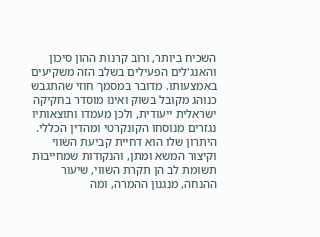השכיח ביותר, ורוב קרנות ההון סיכון והאנג'לים הפעילים בשלב הזה משקיעים באמצעותו. מדובר במסמך חוזי שהתגבש כנוהג מקובל בשוק ואינו מוסדר בחקיקה ישראלית ייעודית, ולכן מעמדו ותוצאותיו נגזרים מנוסחו הקונקרטי ומהדין הכללי. היתרון שלו הוא דחיית קביעת השווי וקיצור המשא ומתן, והנקודות שמחייבות תשומת לב הן תקרת השווי, שיעור ההנחה, מנגנון ההמרה, ומה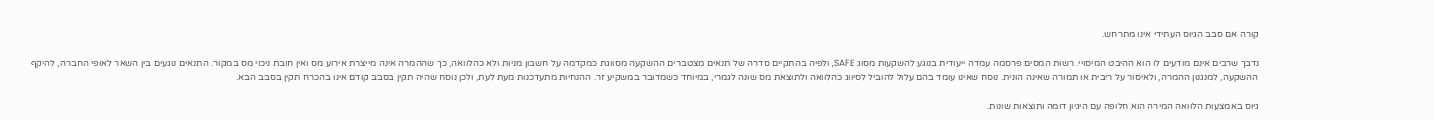קורה אם סבב הגיוס העתידי אינו מתרחש.

נדבך שרבים אינם מודעים לו הוא ההיבט המיסויי. רשות המסים פרסמה עמדה ייעודית בנוגע להשקעות מסוג SAFE, ולפיה בהתקיים סדרה של תנאים מצטברים ההשקעה מסווגת כמקדמה על חשבון מניות ולא כהלוואה, כך שההמרה אינה מייצרת אירוע מס ואין חובת ניכוי מס במקור. התנאים נוגעים בין השאר לאופי החברה, להיקף ההשקעה, למנגנון ההמרה, ולאיסור על ריבית או תמורה שאינה הונית. נוסח שאינו עומד בהם עלול להוביל לסיווג כהלוואה ולתוצאת מס שונה לגמרי, במיוחד כשמדובר במשקיע זר. ההנחיות מתעדכנות מעת לעת, ולכן נוסח שהיה תקין בסבב קודם אינו בהכרח תקין בסבב הבא.

גיוס באמצעות הלוואה המירה הוא חלופה עם היגיון דומה ותוצאות שונות.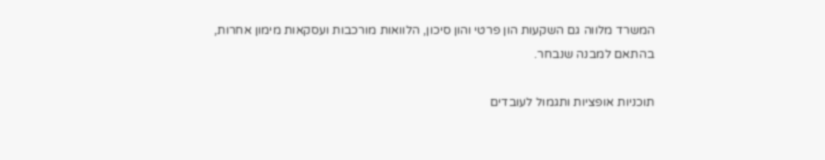המשרד מלווה גם השקעות הון פרטי והון סיכון, הלוואות מורכבות ועסקאות מימון אחרות, בהתאם למבנה שנבחר.

תוכניות אופציות ותגמול לעובדים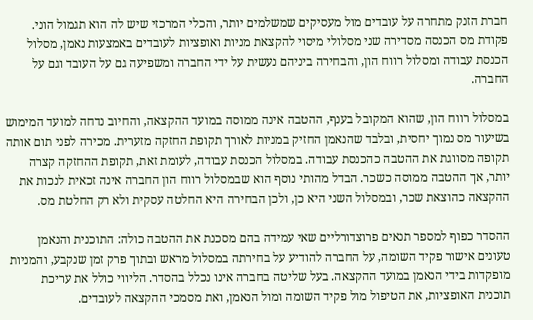חברת הזנק מתחרה על עובדים מול מעסיקים שמשלמים יותר, והכלי המרכזי שיש לה הוא תגמול הוני. פקודת מס הכנסה מסדירה שני מסלולי מיסוי להקצאת מניות ואופציות לעובדים באמצעות נאמן, מסלול הכנסת עבודה ומסלול רווח הון, והבחירה ביניהם נעשית על ידי החברה ומשפיעה גם על העובד וגם על החברה.

במסלול רווח הון, שהוא המקובל בענף, ההטבה אינה ממוסה במועד ההקצאה, והחיוב נדחה למועד המימוש בשיעור מס נמוך יחסית, ובלבד שהנאמן החזיק במניות לאורך תקופת החזקה מזערית. מכירה לפני תום אותה תקופה מסווגת את ההטבה כהכנסת עבודה. במסלול הכנסת עבודה, לעומת זאת, תקופת ההחזקה קצרה יותר, אך ההטבה ממוסה כשכר. הבדל מהותי נוסף הוא שבמסלול רווח הון החברה אינה זכאית לנכות את ההקצאה כהוצאת שכר, ובמסלול השני היא כן, ולכן הבחירה היא החלטה עסקית ולא רק החלטת מס.

ההסדר כפוף למספר תנאים פרוצדורליים שאי עמידה בהם מסכנת את ההטבה כולה: התוכנית והנאמן טעונים אישור פקיד השומה, על החברה להודיע על בחירתה במסלול מראש ובתוך פרק זמן שנקבע, והמניות מופקדות בידי הנאמן במועד ההקצאה. בעל שליטה בחברה אינו נכלל בהסדר. הליווי כולל את עריכת תוכנית האופציות, את הטיפול מול פקיד השומה ומול הנאמן, ואת מסמכי ההקצאה לעובדים.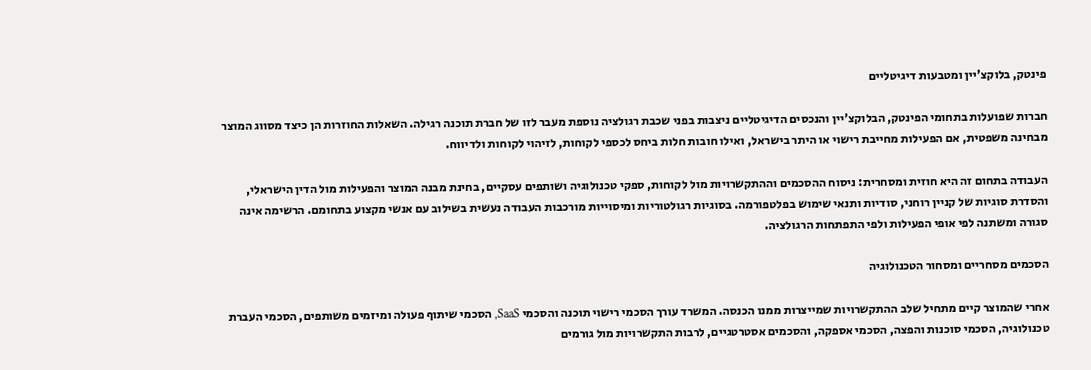פינטק, בלוקצ'יין ומטבעות דיגיטליים

חברות שפועלות בתחומי הפינטק, הבלוקצ'יין והנכסים הדיגיטליים ניצבות בפני שכבת רגולציה נוספת מעבר לזו של חברת תוכנה רגילה. השאלות החוזרות הן כיצד מסווג המוצר מבחינה משפטית, אם הפעילות מחייבת רישוי או היתר בישראל, ואילו חובות חלות ביחס לכספי לקוחות, לזיהוי לקוחות ולדיווח.

העבודה בתחום זה היא חוזית ומסחרית: ניסוח ההסכמים וההתקשרויות מול לקוחות, ספקי טכנולוגיה ושותפים עסקיים, בחינת מבנה המוצר והפעילות מול הדין הישראלי, והסדרת סוגיות של קניין רוחני, סודיות ותנאי שימוש בפלטפורמה. בסוגיות רגולטוריות ומיסוייות מורכבות העבודה נעשית בשילוב עם אנשי מקצוע בתחומם. הרשימה אינה סגורה ומשתנה לפי אופי הפעילות ולפי התפתחות הרגולציה.

הסכמים מסחריים ומסחור הטכנולוגיה

אחרי שהמוצר קיים מתחיל שלב ההתקשרויות שמייצרות ממנו הכנסה. המשרד עורך הסכמי רישוי תוכנה והסכמי SaaS, הסכמי שיתוף פעולה ומיזמים משותפים, הסכמי העברת טכנולוגיה, הסכמי סוכנות והפצה, הסכמי אספקה, והסכמים אסטרטגיים, לרבות התקשרויות מול גורמים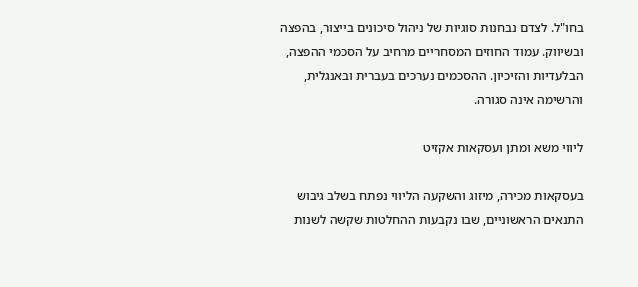בחו"ל. לצדם נבחנות סוגיות של ניהול סיכונים בייצור, בהפצה ובשיווק. עמוד החוזים המסחריים מרחיב על הסכמי ההפצה, הבלעדיות והזיכיון. ההסכמים נערכים בעברית ובאנגלית, והרשימה אינה סגורה.

ליווי משא ומתן ועסקאות אקזיט

בעסקאות מכירה, מיזוג והשקעה הליווי נפתח בשלב גיבוש התנאים הראשוניים, שבו נקבעות ההחלטות שקשה לשנות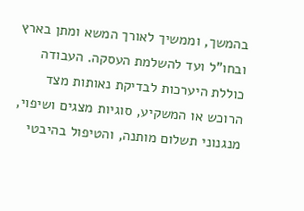בהמשך, וממשיך לאורך המשא ומתן בארץ ובחו"ל ועד להשלמת העסקה. העבודה כוללת היערכות לבדיקת נאותות מצד הרוכש או המשקיע, סוגיות מצגים ושיפוי, מנגנוני תשלום מותנה, והטיפול בהיבטי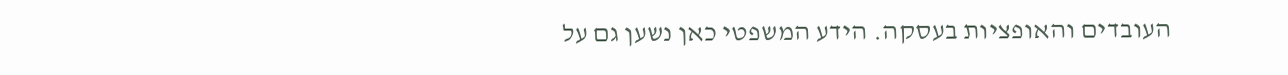העובדים והאופציות בעסקה. הידע המשפטי כאן נשען גם על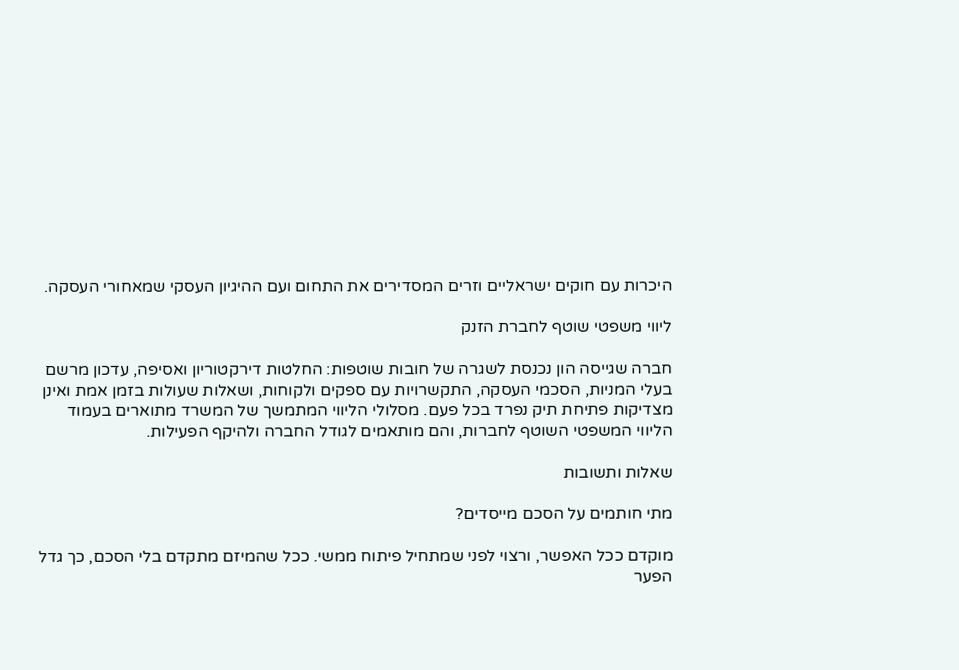היכרות עם חוקים ישראליים וזרים המסדירים את התחום ועם ההיגיון העסקי שמאחורי העסקה.

ליווי משפטי שוטף לחברת הזנק

חברה שגייסה הון נכנסת לשגרה של חובות שוטפות: החלטות דירקטוריון ואסיפה, עדכון מרשם בעלי המניות, הסכמי העסקה, התקשרויות עם ספקים ולקוחות, ושאלות שעולות בזמן אמת ואינן מצדיקות פתיחת תיק נפרד בכל פעם. מסלולי הליווי המתמשך של המשרד מתוארים בעמוד הליווי המשפטי השוטף לחברות, והם מותאמים לגודל החברה ולהיקף הפעילות.

שאלות ותשובות

מתי חותמים על הסכם מייסדים?

מוקדם ככל האפשר, ורצוי לפני שמתחיל פיתוח ממשי. ככל שהמיזם מתקדם בלי הסכם, כך גדל הפער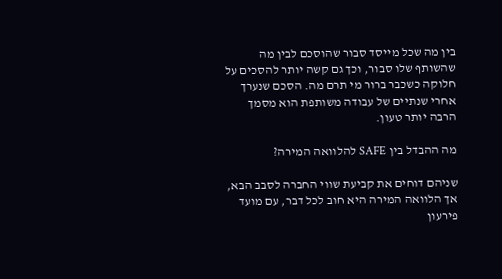בין מה שכל מייסד סבור שהוסכם לבין מה שהשותף שלו סבור, וכך גם קשה יותר להסכים על חלוקה כשכבר ברור מי תרם מה. הסכם שנערך אחרי שנתיים של עבודה משותפת הוא מסמך הרבה יותר טעון.

מה ההבדל בין SAFE להלוואה המירה?

שניהם דוחים את קביעת שווי החברה לסבב הבא, אך הלוואה המירה היא חוב לכל דבר, עם מועד פירעון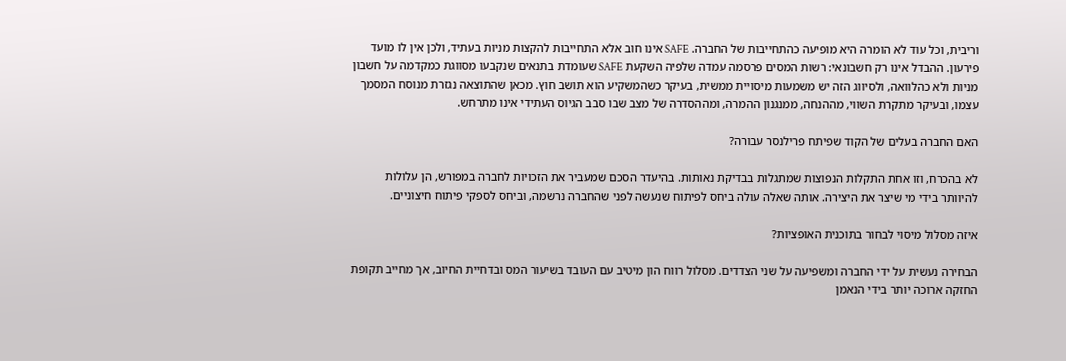וריבית, וכל עוד לא הומרה היא מופיעה כהתחייבות של החברה. SAFE אינו חוב אלא התחייבות להקצות מניות בעתיד, ולכן אין לו מועד פירעון. ההבדל אינו רק חשבונאי: רשות המסים פרסמה עמדה שלפיה השקעת SAFE שעומדת בתנאים שנקבעו מסווגת כמקדמה על חשבון מניות ולא כהלוואה, ולסיווג הזה יש משמעות מיסויית ממשית, בעיקר כשהמשקיע הוא תושב חוץ. מכאן שהתוצאה נגזרת מנוסח המסמך עצמו, ובעיקר מתקרת השווי, מההנחה, ממנגנון ההמרה, ומההסדרה של מצב שבו סבב הגיוס העתידי אינו מתרחש.

האם החברה בעלים של הקוד שפיתח פרילנסר עבורה?

לא בהכרח, וזו אחת התקלות הנפוצות שמתגלות בבדיקת נאותות. בהיעדר הסכם שמעביר את הזכויות לחברה במפורש, הן עלולות להיוותר בידי מי שיצר את היצירה. אותה שאלה עולה ביחס לפיתוח שנעשה לפני שהחברה נרשמה, וביחס לספקי פיתוח חיצוניים.

איזה מסלול מיסוי לבחור בתוכנית האופציות?

הבחירה נעשית על ידי החברה ומשפיעה על שני הצדדים. מסלול רווח הון מיטיב עם העובד בשיעור המס ובדחיית החיוב, אך מחייב תקופת החזקה ארוכה יותר בידי הנאמן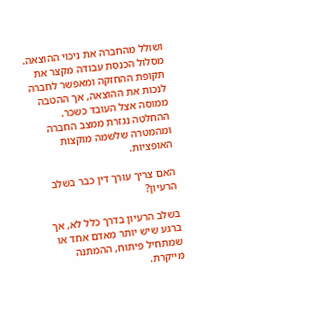ושולל מהחברה את ניכוי ההוצאה. מסלול הכנסת עבודה מקצר את תקופת ההחזקה ומאפשר לחברה לנכות את ההוצאה, אך ההטבה ממוסה אצל העובד כשכר. ההחלטה נגזרת ממצב החברה ומהמטרה שלשמה מוקצות האופציות.

האם צריך עורך דין כבר בשלב הרעיון?

בשלב הרעיון בדרך כלל לא, אך ברגע שיש יותר מאדם אחד או שמתחיל פיתוח, ההמתנה מייקרת.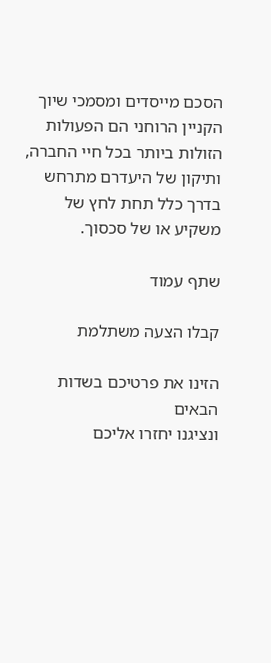הסכם מייסדים ומסמכי שיוך הקניין הרוחני הם הפעולות הזולות ביותר בכל חיי החברה, ותיקון של היעדרם מתרחש בדרך כלל תחת לחץ של משקיע או של סכסוך.

שתף עמוד

קבלו הצעה משתלמת

הזינו את פרטיכם בשדות הבאים
ונציגנו יחזרו אליכם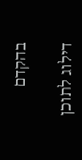בהקדם

דילוג לתוכן